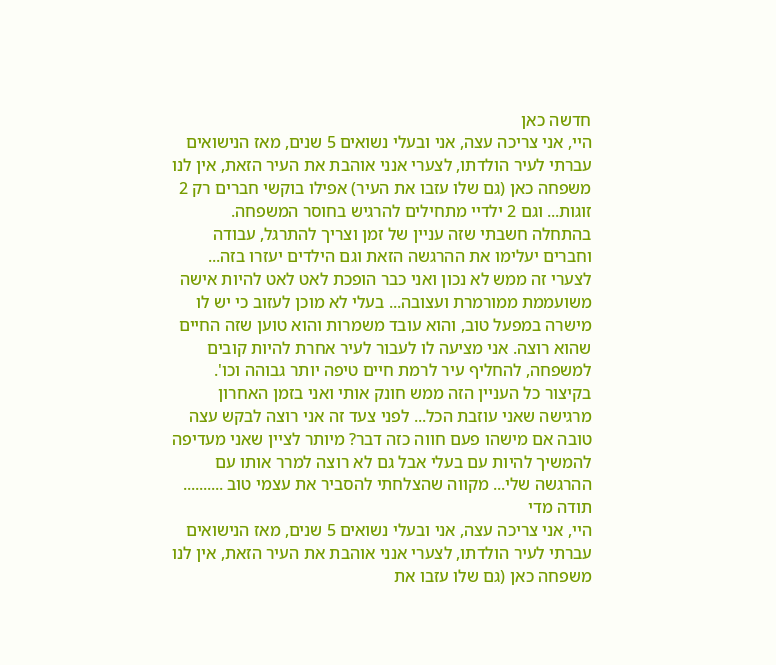חדשה כאן
היי, אני צריכה עצה, אני ובעלי נשואים 5 שנים, מאז הנישואים עברתי לעיר הולדתו, לצערי אנני אוהבת את העיר הזאת, אין לנו משפחה כאן (גם שלו עזבו את העיר) אפילו בוקשי חברים רק 2 זוגות... וגם 2 ילדיי מתחילים להרגיש בחוסר המשפחה. בהתחלה חשבתי שזה עניין של זמן וצריך להתרגל, עבודה וחברים יעלימו את ההרגשה הזאת וגם הילדים יעזרו בזה... לצערי זה ממש לא נכון ואני כבר הופכת לאט לאט להיות אישה משועממת ממורמרת ועצובה... בעלי לא מוכן לעזוב כי יש לו מישרה במפעל טוב, והוא עובד משמרות והוא טוען שזה החיים שהוא רוצה. אני מציעה לו לעבור לעיר אחרת להיות קובים למשפחה, להחליף עיר לרמת חיים טיפה יותר גבוהה וכו'. בקיצור כל העניין הזה ממש חונק אותי ואני בזמן האחרון מרגישה שאני עוזבת הכל... לפני צעד זה אני רוצה לבקש עצה טובה אם מישהו פעם חווה כזה דבר? מיותר לציין שאני מעדיפה להמשיך להיות עם בעלי אבל גם לא רוצה למרר אותו עם ההרגשה שלי... מקווה שהצלחתי להסביר את עצמי טוב .......... תודה מדי
היי, אני צריכה עצה, אני ובעלי נשואים 5 שנים, מאז הנישואים עברתי לעיר הולדתו, לצערי אנני אוהבת את העיר הזאת, אין לנו משפחה כאן (גם שלו עזבו את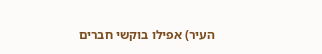העיר) אפילו בוקשי חברים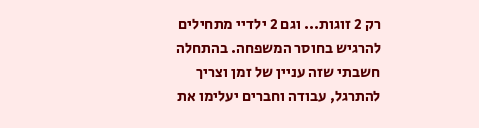רק 2 זוגות... וגם 2 ילדיי מתחילים להרגיש בחוסר המשפחה. בהתחלה חשבתי שזה עניין של זמן וצריך להתרגל, עבודה וחברים יעלימו את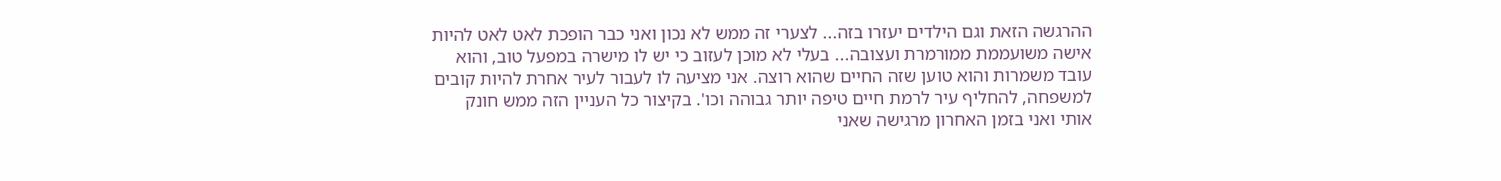ההרגשה הזאת וגם הילדים יעזרו בזה... לצערי זה ממש לא נכון ואני כבר הופכת לאט לאט להיות אישה משועממת ממורמרת ועצובה... בעלי לא מוכן לעזוב כי יש לו מישרה במפעל טוב, והוא עובד משמרות והוא טוען שזה החיים שהוא רוצה. אני מציעה לו לעבור לעיר אחרת להיות קובים למשפחה, להחליף עיר לרמת חיים טיפה יותר גבוהה וכו'. בקיצור כל העניין הזה ממש חונק אותי ואני בזמן האחרון מרגישה שאני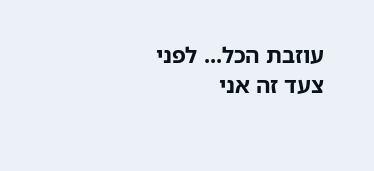עוזבת הכל... לפני צעד זה אני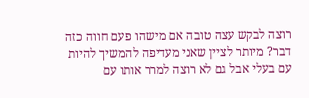רוצה לבקש עצה טובה אם מישהו פעם חווה כזה דבר? מיותר לציין שאני מעדיפה להמשיך להיות עם בעלי אבל גם לא רוצה למרר אותו עם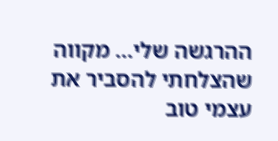ההרגשה שלי... מקווה שהצלחתי להסביר את עצמי טוב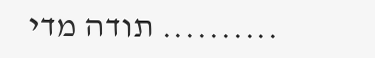.......... תודה מדי